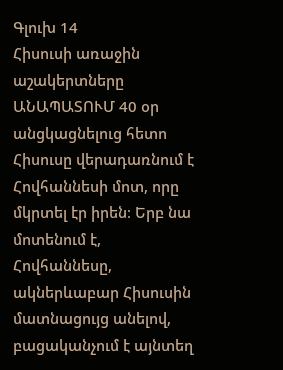Գլուխ 14
Հիսուսի առաջին աշակերտները
ԱՆԱՊԱՏՈՒՄ 40 օր անցկացնելուց հետո Հիսուսը վերադառնում է Հովհաննեսի մոտ, որը մկրտել էր իրեն։ Երբ նա մոտենում է, Հովհաննեսը, ակներևաբար Հիսուսին մատնացույց անելով, բացականչում է այնտեղ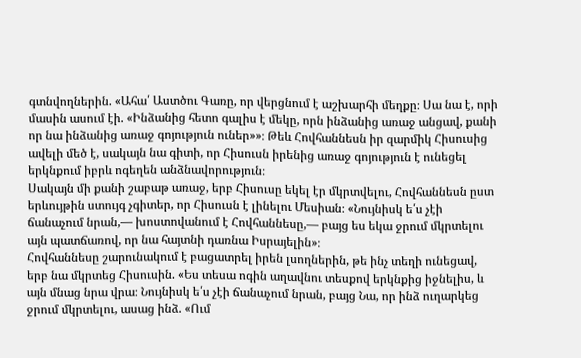գտնվողներին. «Ահա՛ Աստծու Գառը, որ վերցնում է աշխարհի մեղքը։ Սա նա է, որի մասին ասում էի. «Ինձանից հետո գալիս է մեկը, որն ինձանից առաջ անցավ, քանի որ նա ինձանից առաջ գոյություն ուներ»»։ Թեև Հովհաննեսն իր զարմիկ Հիսուսից ավելի մեծ է, սակայն նա գիտի, որ Հիսուսն իրենից առաջ գոյություն է ունեցել երկնքում իբրև ոգեղեն անձնավորություն։
Սակայն մի քանի շաբաթ առաջ, երբ Հիսուսը եկել էր մկրտվելու, Հովհաննեսն ըստ երևույթին ստույգ չգիտեր, որ Հիսուսն է լինելու Մեսիան։ «Նույնիսկ ե՛ս չէի ճանաչում նրան,— խոստովանում է Հովհաննեսը,— բայց ես եկա ջրում մկրտելու այն պատճառով, որ նա հայտնի դառնա Իսրայելին»։
Հովհաննեսը շարունակում է բացատրել իրեն լսողներին, թե ինչ տեղի ունեցավ, երբ նա մկրտեց Հիսուսին. «Ես տեսա ոգին աղավնու տեսքով երկնքից իջնելիս, և այն մնաց նրա վրա։ Նույնիսկ ե՛ս չէի ճանաչում նրան, բայց Նա, որ ինձ ուղարկեց ջրում մկրտելու, ասաց ինձ. «Ում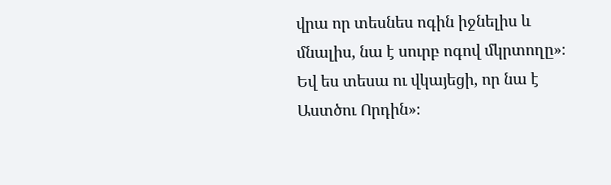վրա որ տեսնես ոգին իջնելիս և մնալիս, նա է սուրբ ոգով մկրտողը»։ Եվ ես տեսա ու վկայեցի, որ նա է Աստծու Որդին»։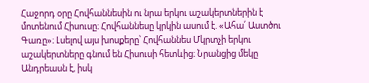Հաջորդ օրը Հովհաննեսին ու նրա երկու աշակերտներին է մոտենում Հիսուսը։ Հովհաննեսը կրկին ասում է. «Ահա՛ Աստծու Գառը»։ Լսելով այս խոսքերը՝ Հովհաննես Մկրտչի երկու աշակերտները գնում են Հիսուսի հետևից։ Նրանցից մեկը Անդրեասն է, իսկ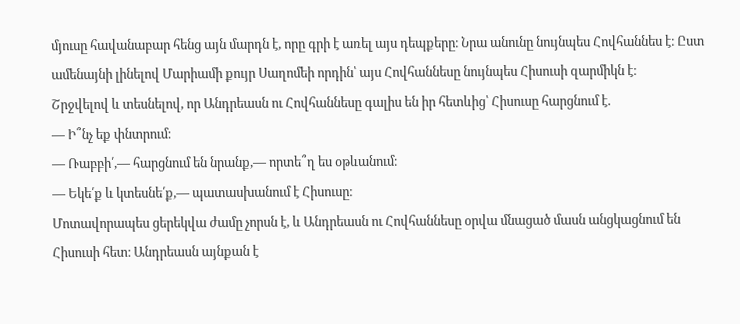մյուսը հավանաբար հենց այն մարդն է, որը գրի է առել այս դեպքերը։ Նրա անունը նույնպես Հովհաննես է։ Ըստ ամենայնի լինելով Մարիամի քույր Սաղոմեի որդին՝ այս Հովհաննեսը նույնպես Հիսուսի զարմիկն է։
Շրջվելով և տեսնելով, որ Անդրեասն ու Հովհաննեսը գալիս են իր հետևից՝ Հիսուսը հարցնում է.
— Ի՞նչ եք փնտրում։
— Ռաբբի՛,— հարցնում են նրանք,— որտե՞ղ ես օթևանում։
— Եկե՛ք և կտեսնե՛ք,— պատասխանում է Հիսուսը։
Մոտավորապես ցերեկվա ժամը չորսն է, և Անդրեասն ու Հովհաննեսը օրվա մնացած մասն անցկացնում են Հիսուսի հետ։ Անդրեասն այնքան է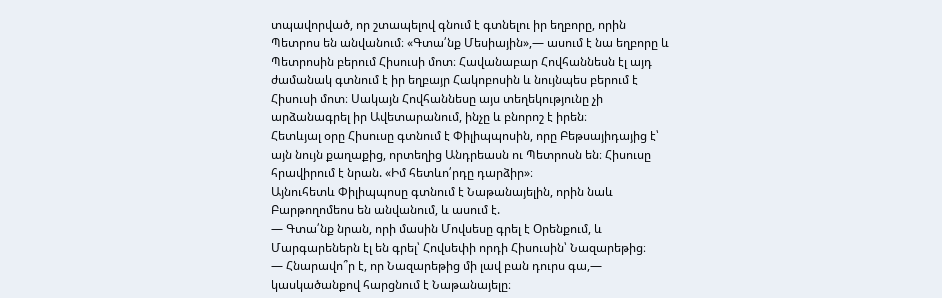տպավորված, որ շտապելով գնում է գտնելու իր եղբորը, որին Պետրոս են անվանում։ «Գտա՛նք Մեսիային»,— ասում է նա եղբորը և Պետրոսին բերում Հիսուսի մոտ։ Հավանաբար Հովհաննեսն էլ այդ ժամանակ գտնում է իր եղբայր Հակոբոսին և նույնպես բերում է Հիսուսի մոտ։ Սակայն Հովհաննեսը այս տեղեկությունը չի արձանագրել իր Ավետարանում, ինչը և բնորոշ է իրեն։
Հետևյալ օրը Հիսուսը գտնում է Փիլիպպոսին, որը Բեթսայիդայից է՝ այն նույն քաղաքից, որտեղից Անդրեասն ու Պետրոսն են։ Հիսուսը հրավիրում է նրան. «Իմ հետևո՛րդը դարձիր»։
Այնուհետև Փիլիպպոսը գտնում է Նաթանայելին, որին նաև Բարթողոմեոս են անվանում, և ասում է.
— Գտա՛նք նրան, որի մասին Մովսեսը գրել է Օրենքում, և Մարգարեներն էլ են գրել՝ Հովսեփի որդի Հիսուսին՝ Նազարեթից։
— Հնարավո՞ր է, որ Նազարեթից մի լավ բան դուրս գա,— կասկածանքով հարցնում է Նաթանայելը։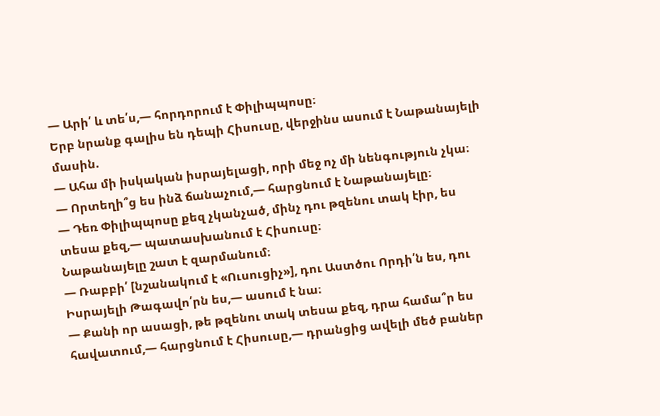— Արի՛ և տե՛ս,— հորդորում է Փիլիպպոսը։
Երբ նրանք գալիս են դեպի Հիսուսը, վերջինս ասում է Նաթանայելի մասին.
— Ահա մի իսկական իսրայելացի, որի մեջ ոչ մի նենգություն չկա։
— Որտեղի՞ց ես ինձ ճանաչում,— հարցնում է Նաթանայելը։
— Դեռ Փիլիպպոսը քեզ չկանչած, մինչ դու թզենու տակ էիր, ես տեսա քեզ,— պատասխանում է Հիսուսը։
Նաթանայելը շատ է զարմանում։
— Ռաբբի՛ [նշանակում է «Ուսուցիչ»], դու Աստծու Որդի՛ն ես, դու Իսրայելի Թագավո՛րն ես,— ասում է նա։
— Քանի որ ասացի, թե թզենու տակ տեսա քեզ, դրա համա՞ր ես հավատում,— հարցնում է Հիսուսը,— դրանցից ավելի մեծ բաներ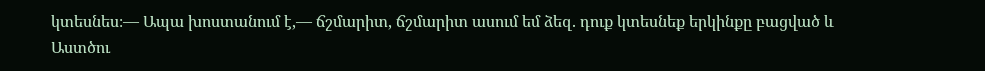կտեսնես։— Ապա խոստանում է,— ճշմարիտ, ճշմարիտ ասում եմ ձեզ. դուք կտեսնեք երկինքը բացված և Աստծու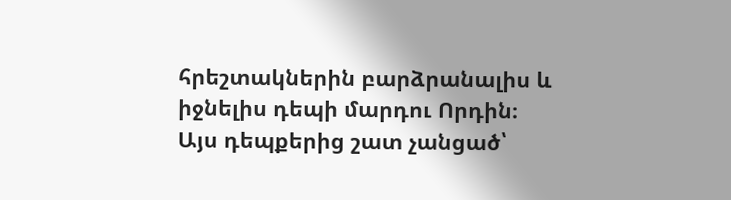հրեշտակներին բարձրանալիս և իջնելիս դեպի մարդու Որդին։
Այս դեպքերից շատ չանցած՝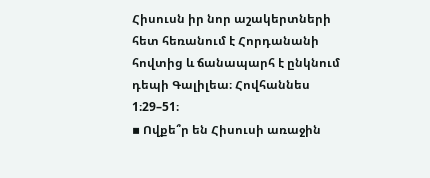Հիսուսն իր նոր աշակերտների հետ հեռանում է Հորդանանի հովտից և ճանապարհ է ընկնում դեպի Գալիլեա։ Հովհաննես 1։29–51։
▪ Ովքե՞ր են Հիսուսի առաջին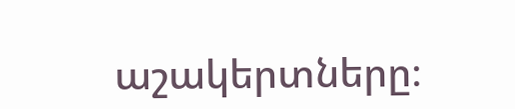աշակերտները։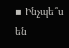▪ Ինչպե՞ս են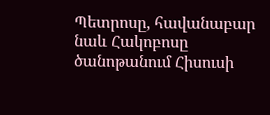Պետրոսը, հավանաբար նաև Հակոբոսը ծանոթանում Հիսուսի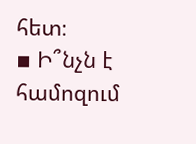հետ։
▪ Ի՞նչն է համոզում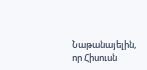Նաթանայելին, որ Հիսուսն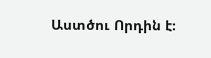Աստծու Որդին է։